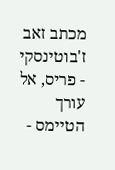מכתב זאב ז'בוטינסקי - פריס, אל עורך הטיימס -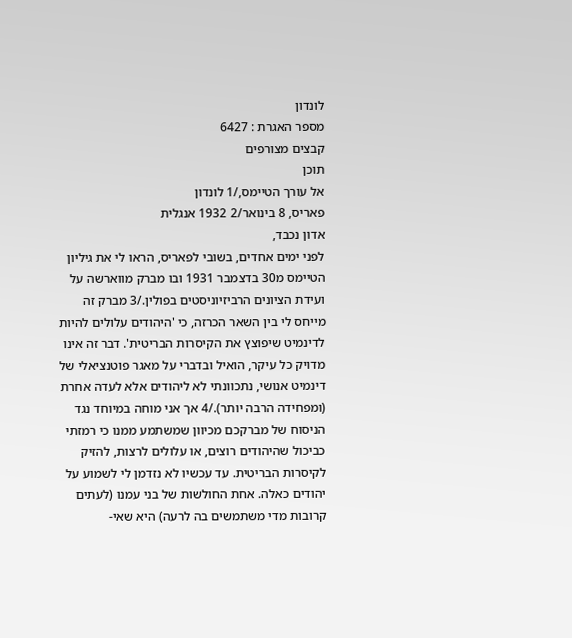לונדון
מספר האגרת : 6427
קבצים מצורפים
תוכן
אל עורך הטיימס,/1 לונדון
פאריס, 8 בינואר/2 1932 אנגלית
אדון נכבד,
לפני ימים אחדים, בשובי לפאריס, הראו לי את גיליון הטיימס מ30 בדצמבר 1931 ובו מברק מווארשה על ועידת הציונים הרביזיוניסטים בפולין./3 מברק זה מייחס לי בין השאר הכרזה, כי 'היהודים עלולים להיות לדינמיט שיפוצץ את הקיסרות הבריטית'. דבר זה אינו מדויק כל עיקר, הואיל ובדברי על מאגר פוטנציאלי של דינמיט אנושי, נתכוונתי לא ליהודים אלא לעדה אחרת (ומפחידה הרבה יותר)./4 אך אני מוחה במיוחד נגד הניסוח של מברקכם מכיוון שמשתמע ממנו כי רמזתי כביכול שהיהודים רוצים, או עלולים לרצות, להזיק לקיסרות הבריטית. עד עכשיו לא נזדמן לי לשמוע על יהודים כאלה. אחת החולשות של בני עמנו (לעתים קרובות מדי משתמשים בה לרעה) היא שאי-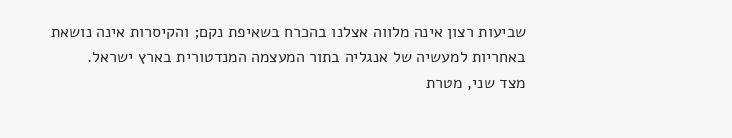שביעות רצון אינה מלווה אצלנו בהכרח בשאיפת נקם; והקיסרות אינה נושאת באחריות למעשיה של אנגליה בתור המעצמה המנדטורית בארץ ישראל.
מצד שני, מטרת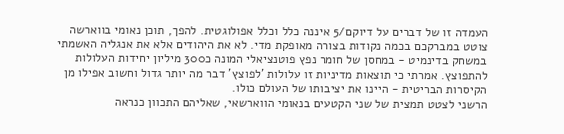העמדה זו של דברים על דיוקם/5 איננה כלל וכלל אפולוגטית. להפך, תוכן נאומי בווארשה צוטט במברקכם בכמה נקודות בצורה מאופקת מדי. לא את היהודים אלא את אנגליה האשמתי במשחק בדינמיט - במחסן של חומר נפץ פוטנציאלי המונה כ300 מיליון יחידות העלולות להתפוצץ. אמרתי כי תוצאות מדיניות זו עלולות 'לפוצץ' דבר מה יותר גדול וחשוב אפילו מן הקיסרות הבריטית - היינו את יציבותו של העולם כולו.
הרשני לצטט תמצית של שני הקטעים בנאומי הווארשאי, שאליהם התכוון כנראה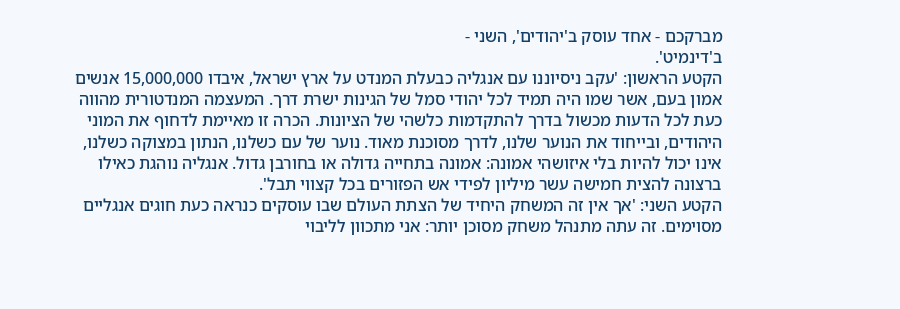מברקכם - אחד עוסק ב'יהודים', השני -
ב'דינמיט'.
הקטע הראשון: 'עקב ניסיוננו עם אנגליה כבעלת המנדט על ארץ ישראל, איבדו 15,000,000 אנשים אמון בעם, אשר שמו היה תמיד לכל יהודי סמל של הגינות ישרת דרך. המעצמה המנדטורית מהווה כעת לכל הדעות מכשול בדרך להתקדמות כלשהי של הציונות. הכרה זו מאיימת לדחוף את המוני היהודים, ובייחוד את הנוער שלנו, לדרך מסוכנת מאוד. נוער של עם כשלנו, הנתון במצוקה כשלנו, אינו יכול להיות בלי איזושהי אמונה: אמונה בתחייה גדולה או בחורבן גדול. אנגליה נוהגת כאילו ברצונה להצית חמישה עשר מיליון לפידי אש הפזורים בכל קצווי תבל'.
הקטע השני: 'אך אין זה המשחק היחיד של הצתת העולם שבו עוסקים כנראה כעת חוגים אנגליים מסוימים. זה עתה מתנהל משחק מסוכן יותר: אני מתכוון לליבוי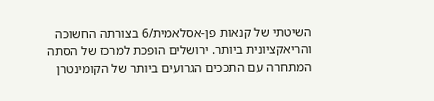השיטתי של קנאות פן-אסלאמית/6 בצורתה החשוכה והריאקציונית ביותר. ירושלים הופכת למרכז של הסתה המתחרה עם התככים הגרועים ביותר של הקומינטרן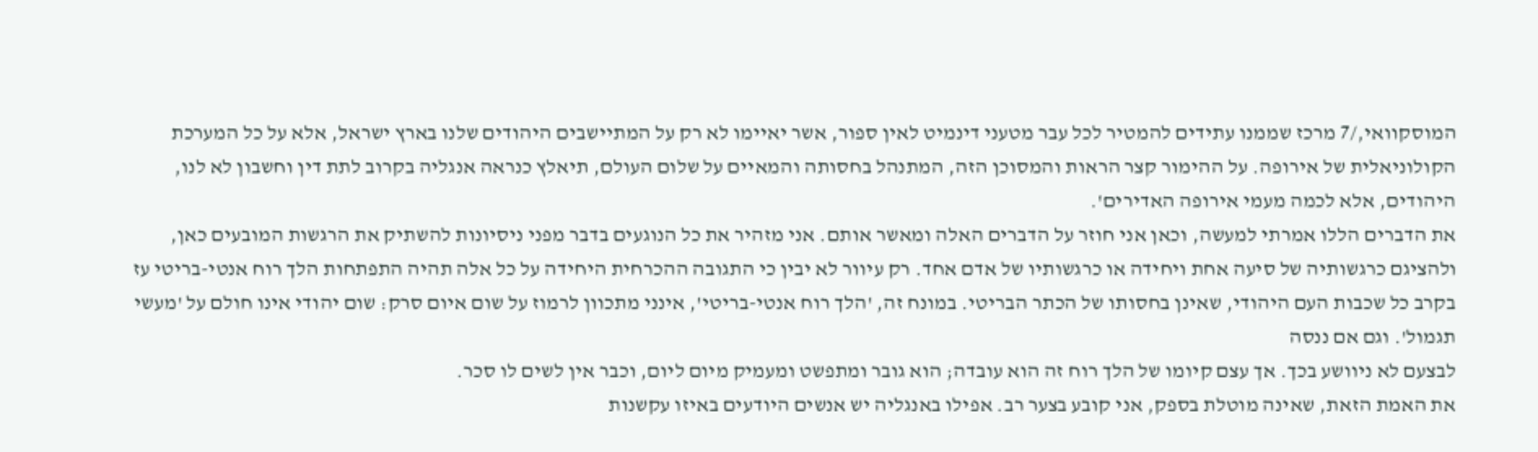המוסקוואי,/7 מרכז שממנו עתידים להמטיר לכל עבר מטעני דינמיט לאין ספור, אשר יאיימו לא רק על המתיישבים היהודים שלנו בארץ ישראל, אלא על כל המערכת הקולוניאלית של אירופה. על ההימור קצר הראות והמסוכן הזה, המתנהל בחסותה והמאיים על שלום העולם, תיאלץ כנראה אנגליה בקרוב לתת דין וחשבון לא לנו, היהודים, אלא לכמה מעמי אירופה האדירים'.
את הדברים הללו אמרתי למעשה, וכאן אני חוזר על הדברים האלה ומאשר אותם. אני מזהיר את כל הנוגעים בדבר מפני ניסיונות להשתיק את הרגשות המובעים כאן, ולהציגם כרגשותיה של סיעה אחת ויחידה או כרגשותיו של אדם אחד. רק עיוור לא יבין כי התגובה ההכרחית היחידה על כל אלה תהיה התפתחות הלך רוח אנטי-בריטי עז בקרב כל שכבות העם היהודי, שאינן בחסותו של הכתר הבריטי. במונח זה, 'הלך רוח אנטי-בריטי', אינני מתכוון לרמוז על שום איום סרק: שום יהודי אינו חולם על 'מעשי תגמול'. וגם אם ננסה
לבצעם לא ניוושע בכך. אך עצם קיומו של הלך רוח זה הוא עובדה; הוא גובר ומתפשט ומעמיק מיום ליום, וכבר אין לשים לו סכר.
את האמת הזאת, שאינה מוטלת בספק, אני קובע בצער רב. אפילו באנגליה יש אנשים היודעים באיזו עקשנות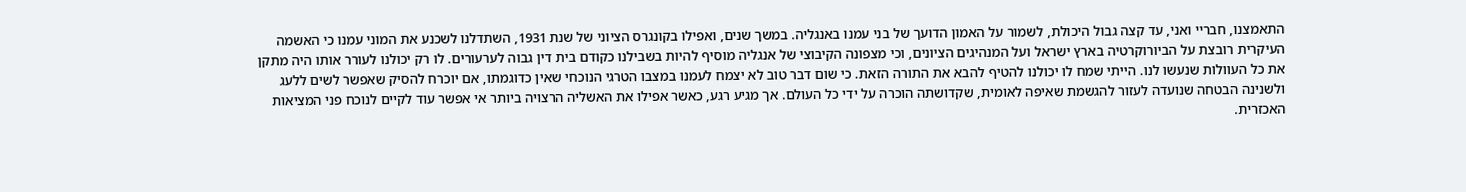התאמצנו, חבריי ואני, עד קצה גבול היכולת, לשמור על האמון הדועך של בני עמנו באנגליה. במשך שנים, ואפילו בקונגרס הציוני של שנת 1931, השתדלנו לשכנע את המוני עמנו כי האשמה העיקרית רובצת על הביורוקרטיה בארץ ישראל ועל המנהיגים הציונים, וכי מצפונה הקיבוצי של אנגליה מוסיף להיות בשבילנו כקודם בית דין גבוה לערעורים. לו רק יכולנו לעורר אותו היה מתקן את כל העוולות שנעשו לנו. הייתי שמח לו יכולנו להטיף להבא את התורה הזאת. כי שום דבר טוב לא יצמח לעמנו במצבו הטרגי הנוכחי שאין כדוגמתו, אם יוכרח להסיק שאפשר לשים ללעג ולשנינה הבטחה שנועדה לעזור להגשמת שאיפה לאומית, שקדושתה הוכרה על ידי כל העולם. אך מגיע רגע, כאשר אפילו את האשליה הרצויה ביותר אי אפשר עוד לקיים לנוכח פני המציאות האכזרית.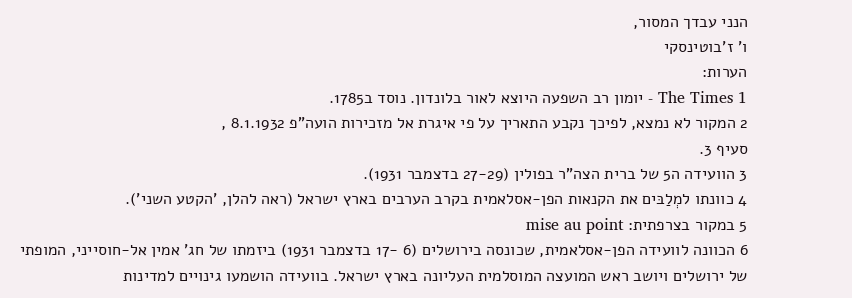הנני עבדך המסור,
ו' ז'בוטינסקי
הערות:
1 The Times - יומון רב השפעה היוצא לאור בלונדון. נוסד ב1785.
2 המקור לא נמצא, לפיכך נקבע התאריך על פי איגרת אל מזכירות הועה"פ 8.1.1932 ,
סעיף 3.
3 הוועידה ה5 של ברית הצה"ר בפולין (27-29 בדצמבר 1931).
4 כוונתו למְלַבּים את הקנאות הפן-אסלאמית בקרב הערבים בארץ ישראל (ראה להלן, 'הקטע השני').
5 במקור בצרפתית: mise au point
6 הכוונה לוועידה הפן-אסלאמית, שכונסה בירושלים (6 -17 בדצמבר 1931) ביזמתו של חג' אמין אל-חוסייני, המופתי של ירושלים ויושב ראש המועצה המוסלמית העליונה בארץ ישראל. בוועידה הושמעו גינויים למדינות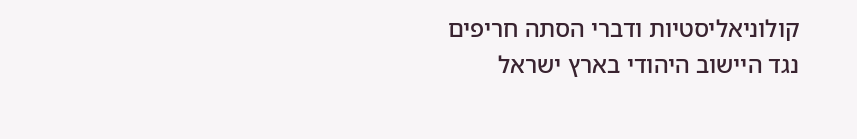קולוניאליסטיות ודברי הסתה חריפים נגד היישוב היהודי בארץ ישראל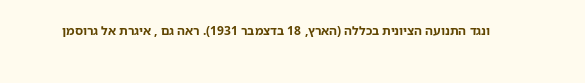ונגד התנועה הציונית בכללה (הארץ, 18 בדצמבר 1931). ראה גם , איגרת אל גרוסמן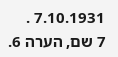7.10.1931 .
7 שם, הערה 6.